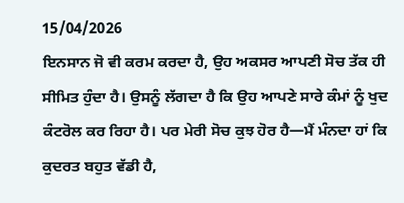15/04/2026
ਇਨਸਾਨ ਜੋ ਵੀ ਕਰਮ ਕਰਦਾ ਹੈ, ਉਹ ਅਕਸਰ ਆਪਣੀ ਸੋਚ ਤੱਕ ਹੀ ਸੀਮਿਤ ਹੁੰਦਾ ਹੈ। ਉਸਨੂੰ ਲੱਗਦਾ ਹੈ ਕਿ ਉਹ ਆਪਣੇ ਸਾਰੇ ਕੰਮਾਂ ਨੂੰ ਖੁਦ ਕੰਟਰੋਲ ਕਰ ਰਿਹਾ ਹੈ। ਪਰ ਮੇਰੀ ਸੋਚ ਕੁਝ ਹੋਰ ਹੈ—ਮੈਂ ਮੰਨਦਾ ਹਾਂ ਕਿ ਕੁਦਰਤ ਬਹੁਤ ਵੱਡੀ ਹੈ,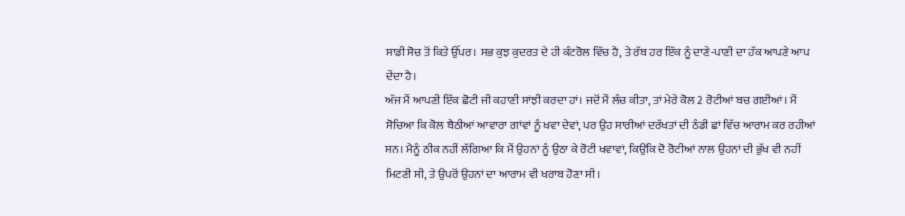ਸਾਡੀ ਸੋਚ ਤੋਂ ਕਿਤੇ ਉੱਪਰ। ਸਭ ਕੁਝ ਕੁਦਰਤ ਦੇ ਹੀ ਕੰਟਰੋਲ ਵਿੱਚ ਹੈ, ਤੇ ਰੱਬ ਹਰ ਇੱਕ ਨੂੰ ਦਾਣੇ-ਪਾਣੀ ਦਾ ਹੱਕ ਆਪਣੇ ਆਪ ਦੇਂਦਾ ਹੈ।
ਅੱਜ ਮੈਂ ਆਪਣੀ ਇੱਕ ਛੋਟੀ ਜੀ ਕਹਾਣੀ ਸਾਂਝੀ ਕਰਦਾ ਹਾਂ। ਜਦੋਂ ਮੈਂ ਲੰਚ ਕੀਤਾ, ਤਾਂ ਮੇਰੇ ਕੋਲ 2 ਰੋਟੀਆਂ ਬਚ ਗਈਆਂ। ਮੈਂ ਸੋਚਿਆ ਕਿ ਕੋਲ ਬੈਠੀਆਂ ਆਵਾਰਾ ਗਾਂਵਾਂ ਨੂੰ ਖਵਾ ਦੇਵਾਂ, ਪਰ ਉਹ ਸਾਰੀਆਂ ਦਰੱਖਤਾਂ ਦੀ ਠੰਡੀ ਛਾਂ ਵਿੱਚ ਆਰਾਮ ਕਰ ਰਹੀਆਂ ਸਨ। ਮੈਨੂੰ ਠੀਕ ਨਹੀਂ ਲੱਗਿਆ ਕਿ ਮੈਂ ਉਹਨਾਂ ਨੂੰ ਉਠਾ ਕੇ ਰੋਟੀ ਖਵਾਵਾਂ, ਕਿਉਂਕਿ ਦੋ ਰੋਟੀਆਂ ਨਾਲ ਉਹਨਾਂ ਦੀ ਭੁੱਖ ਵੀ ਨਹੀਂ ਮਿਟਣੀ ਸੀ, ਤੇ ਉਪਰੋਂ ਉਹਨਾਂ ਦਾ ਆਰਾਮ ਵੀ ਖਰਾਬ ਹੋਣਾ ਸੀ।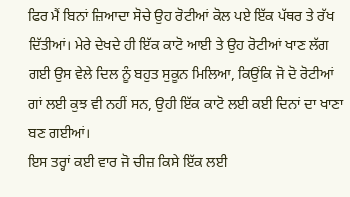ਫਿਰ ਮੈਂ ਬਿਨਾਂ ਜ਼ਿਆਦਾ ਸੋਚੇ ਉਹ ਰੋਟੀਆਂ ਕੋਲ ਪਏ ਇੱਕ ਪੱਥਰ ਤੇ ਰੱਖ ਦਿੱਤੀਆਂ। ਮੇਰੇ ਦੇਖਦੇ ਹੀ ਇੱਕ ਕਾਟੋ ਆਈ ਤੇ ਉਹ ਰੋਟੀਆਂ ਖਾਣ ਲੱਗ ਗਈ ਉਸ ਵੇਲੇ ਦਿਲ ਨੂੰ ਬਹੁਤ ਸੁਕੂਨ ਮਿਲਿਆ, ਕਿਉਂਕਿ ਜੋ ਦੋ ਰੋਟੀਆਂ ਗਾਂ ਲਈ ਕੁਝ ਵੀ ਨਹੀਂ ਸਨ, ਉਹੀ ਇੱਕ ਕਾਟੋ ਲਈ ਕਈ ਦਿਨਾਂ ਦਾ ਖਾਣਾ ਬਣ ਗਈਆਂ।
ਇਸ ਤਰ੍ਹਾਂ ਕਈ ਵਾਰ ਜੋ ਚੀਜ਼ ਕਿਸੇ ਇੱਕ ਲਈ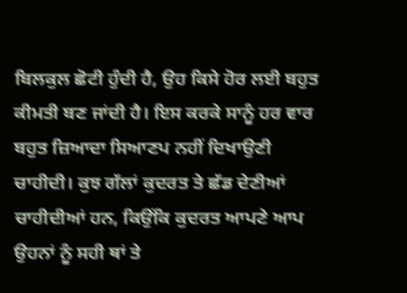ਬਿਲਕੁਲ ਛੋਟੀ ਹੁੰਦੀ ਹੈ, ਉਹ ਕਿਸੇ ਹੋਰ ਲਈ ਬਹੁਤ ਕੀਮਤੀ ਬਣ ਜਾਂਦੀ ਹੈ। ਇਸ ਕਰਕੇ ਸਾਨੂੰ ਹਰ ਵਾਰ ਬਹੁਤ ਜ਼ਿਆਦਾ ਸਿਆਣਪ ਨਹੀਂ ਦਿਖਾਉਣੀ ਚਾਹੀਦੀ। ਕੁਝ ਗੱਲਾਂ ਕੁਦਰਤ ਤੇ ਛੱਡ ਦੇਣੀਆਂ ਚਾਹੀਦੀਆਂ ਹਨ, ਕਿਉਂਕਿ ਕੁਦਰਤ ਆਪਣੇ ਆਪ ਉਹਨਾਂ ਨੂੰ ਸਹੀ ਥਾਂ ਤੇ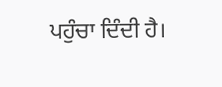ਪਹੁੰਚਾ ਦਿੰਦੀ ਹੈ।